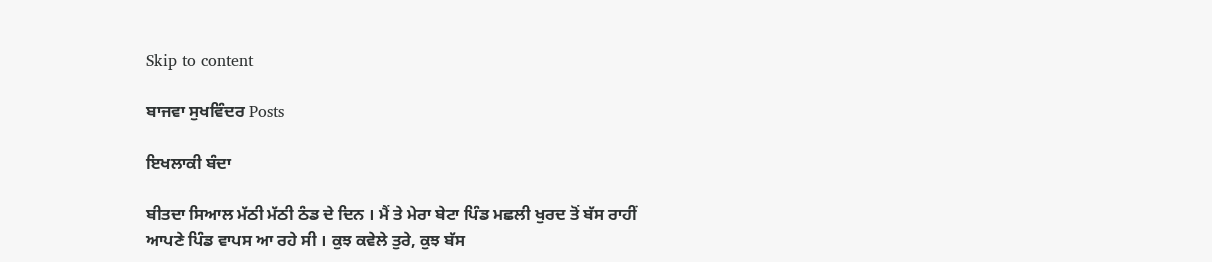Skip to content

ਬਾਜਵਾ ਸੁਖਵਿੰਦਰ Posts

ਇਖਲਾਕੀ ਬੰਦਾ

ਬੀਤਦਾ ਸਿਆਲ ਮੱਠੀ ਮੱਠੀ ਠੰਡ ਦੇ ਦਿਨ । ਮੈਂ ਤੇ ਮੇਰਾ ਬੇਟਾ ਪਿੰਡ ਮਛਲੀ ਖੁਰਦ ਤੋਂ ਬੱਸ ਰਾਹੀਂ ਆਪਣੇ ਪਿੰਡ ਵਾਪਸ ਆ ਰਹੇ ਸੀ । ਕੁਝ ਕਵੇਲੇ ਤੁਰੇ, ਕੁਝ ਬੱਸ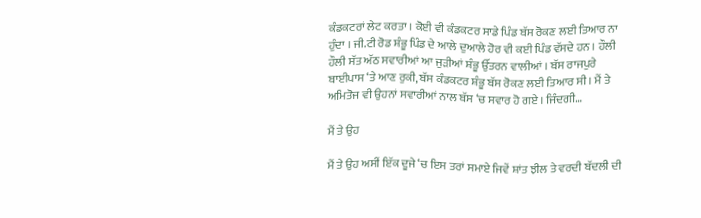ਕੰਡਕਟਰਾਂ ਲੇਟ ਕਰਤਾ । ਕੋਈ ਵੀ ਕੰਡਕਟਰ ਸਾਡੇ ਪਿੰਡ ਬੱਸ ਰੋਕਣ ਲਈ ਤਿਆਰ ਨਾ ਹੁੰਦਾ । ਜੀ.ਟੀ ਰੋਡ ਸ਼ੰਭੂ ਪਿੰਡ ਦੇ ਆਲੇ ਦੁਆਲੇ ਹੋਰ ਵੀ ਕਈ ਪਿੰਡ ਵੱਸਦੇ ਹਨ । ਹੌਲੀ ਹੌਲੀ ਸੱਤ ਅੱਠ ਸਵਾਰੀਆਂ ਆ ਜੁੜੀਆਂ ਸ਼ੰਭੂ ਉੱਤਰਨ ਵਾਲੀਆਂ । ਬੱਸ ਰਾਜਪੁਰੇ ਬਾਈਪਾਸ ‘ਤੇ ਆਣ ਰੁਕੀ, ਬੱਸ ਕੰਡਕਟਰ ਸ਼ੰਭੂ ਬੱਸ ਰੋਕਣ ਲਈ ਤਿਆਰ ਸੀ । ਮੈਂ ਤੇ ਅਮਿਤੋਜ ਵੀ ਉਹਨਾਂ ਸਵਾਰੀਆਂ ਨਾਲ ਬੱਸ ‘ਚ ਸਵਾਰ ਹੋ ਗਏ । ਜਿੰਦਗੀ…

ਮੈਂ ਤੇ ਉਹ

ਮੈਂ ਤੇ ਉਹ ਅਸੀਂ ਇੱਕ ਦੂਜੇ ‘ਚ ਇਸ ਤਰਾਂ ਸਮਾਏ ਜਿਵੇਂ ਸ਼ਾਂਤ ਝੀਲ ਤੇ ਵਰਦੀ ਬੱਦਲੀ ਦੀ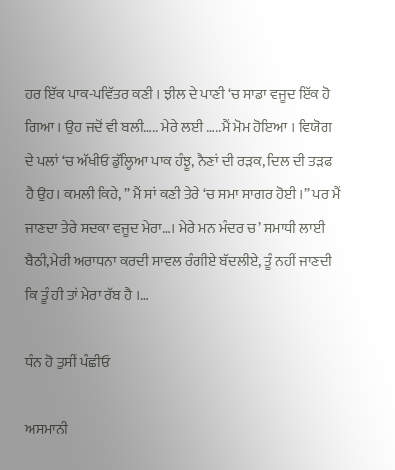ਹਰ ਇੱਕ ਪਾਕ-ਪਵਿੱਤਰ ਕਣੀ । ਝੀਲ ਦੇ ਪਾਣੀ ‘ਚ ਸਾਡਾ ਵਜੂਦ ਇੱਕ ਹੋ ਗਿਆ । ਉਹ ਜਦੋਂ ਵੀ ਬਲੀ….. ਮੇਰੇ ਲਈ …..ਮੈਂ ਮੋਮ ਹੋਇਆ । ਵਿਯੋਗ ਦੇ ਪਲਾਂ ‘ਚ ਅੱਖੀਓ ਡੁੱਲ੍ਹਿਆ ਪਾਕ ਹੰਝੂ, ਨੈਣਾਂ ਦੀ ਰੜਕ, ਦਿਲ ਦੀ ਤੜਫ ਹੈ ਉਹ। ਕਮਲੀ ਕਿਹੇ, ” ਮੈਂ ਸਾਂ ਕਣੀ ਤੇਰੇ ‘ਚ ਸਮਾ ਸਾਗਰ ਹੋਈ ।” ਪਰ ਮੈਂ ਜਾਣਦਾ ਤੇਰੇ ਸਦਕਾ ਵਜੂਦ ਮੇਰਾ…। ਮੇਰੇ ਮਨ ਮੰਦਰ ਚ’ ਸਮਾਧੀ ਲਾਈ ਬੈਠੀ,ਮੇਰੀ ਅਰਾਧਨਾ ਕਰਦੀ ਸਾਵਲ ਰੰਗੀਏ ਬੱਦਲੀਏ, ਤੂੰ ਨਹੀਂ ਜਾਣਦੀ ਕਿ ਤੂੰ ਹੀ ਤਾਂ ਮੇਰਾ ਰੱਬ ਹੈ ।…

ਧੰਨ ਹੋ ਤੁਸੀਂ ਪੰਛੀਓ

ਅਸਮਾਨੀ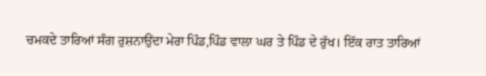ਚਮਕਦੇ ਤਾਰਿਆਂ ਸੰਗ ਰੁਸ਼ਨਾਉਂਦਾ ਮੇਰਾ ਪਿੰਡ,ਪਿੰਡ ਵਾਲਾ ਘਰ ਤੇ ਪਿੰਡ ਦੇ ਰੁੱਖ। ਇੱਕ ਰਾਤ ਤਾਰਿਆਂ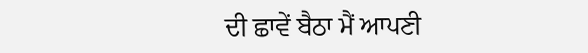ਦੀ ਛਾਵੇਂ ਬੈਠਾ ਮੈਂ ਆਪਣੀ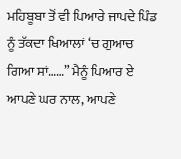ਮਹਿਬੂਬਾ ਤੋਂ ਵੀ ਪਿਆਰੇ ਜਾਪਦੇ ਪਿੰਡ ਨੂੰ ਤੱਕਦਾ ਖਿਆਲਾਂ ‘ਚ ਗੁਆਚ ਗਿਆ ਸਾਂ……” ਮੈਨੂੰ ਪਿਆਰ ਏ ਆਪਣੇ ਘਰ ਨਾਲ, ਆਪਣੇ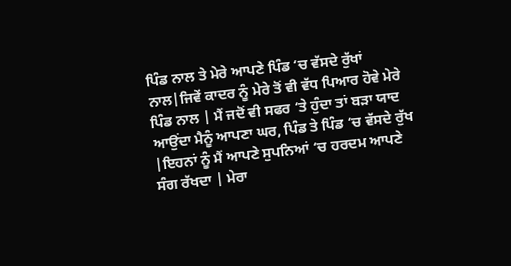ਪਿੰਡ ਨਾਲ ਤੇ ਮੇਰੇ ਆਪਣੇ ਪਿੰਡ ‘ਚ ਵੱਸਦੇ ਰੁੱਖਾਂ ਨਾਲ|ਜਿਵੇਂ ਕਾਦਰ ਨੂੰ ਮੇਰੇ ਤੋਂ ਵੀ ਵੱਧ ਪਿਆਰ ਹੋਵੇ ਮੇਰੇ ਪਿੰਡ ਨਾਲ | ਮੈਂ ਜਦੋਂ ਵੀ ਸਫਰ ‘ਤੇ ਹੁੰਦਾ ਤਾਂ ਬੜਾ ਯਾਦ ਆਉਂਦਾ ਮੈਨੂੰ ਆਪਣਾ ਘਰ, ਪਿੰਡ ਤੇ ਪਿੰਡ ‘ਚ ਵੱਸਦੇ ਰੁੱਖ |ਇਹਨਾਂ ਨੂੰ ਮੈਂ ਆਪਣੇ ਸੁਪਨਿਆਂ ‘ਚ ਹਰਦਮ ਆਪਣੇ ਸੰਗ ਰੱਖਦਾ | ਮੇਰਾ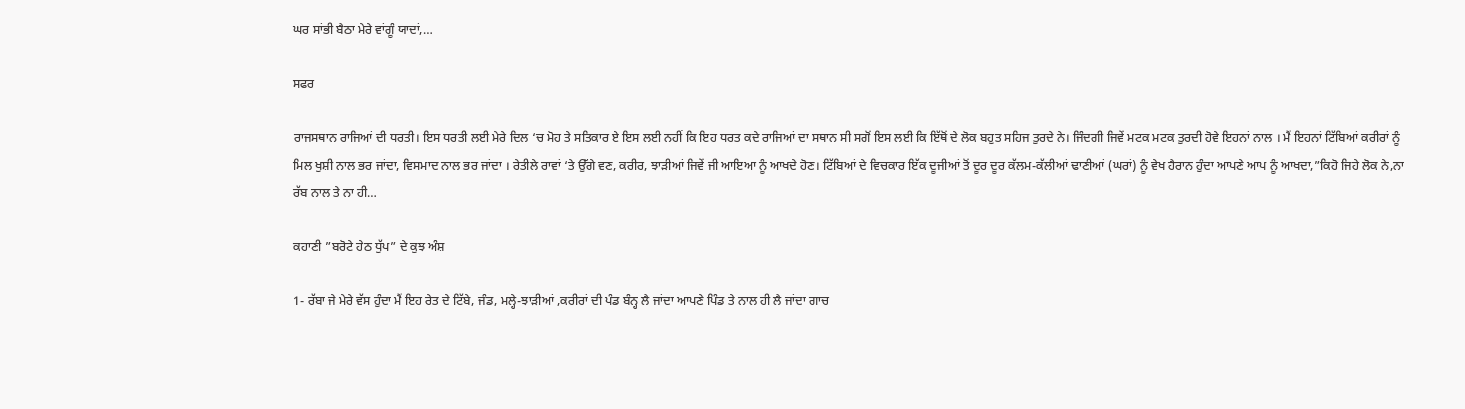ਘਰ ਸਾਂਭੀ ਬੈਠਾ ਮੇਰੇ ਵਾਂਗੂੰ ਯਾਦਾਂ,…

ਸਫਰ

ਰਾਜਸਥਾਨ ਰਾਜਿਆਂ ਦੀ ਧਰਤੀ। ਇਸ ਧਰਤੀ ਲਈ ਮੇਰੇ ਦਿਲ ‘ਚ ਮੋਹ ਤੇ ਸਤਿਕਾਰ ਏ ਇਸ ਲਈ ਨਹੀਂ ਕਿ ਇਹ ਧਰਤ ਕਦੇ ਰਾਜਿਆਂ ਦਾ ਸਥਾਨ ਸੀ ਸਗੋਂ ਇਸ ਲਈ ਕਿ ਇੱਥੋਂ ਦੇ ਲੋਕ ਬਹੁਤ ਸਹਿਜ ਤੁਰਦੇ ਨੇ। ਜਿੰਦਗੀ ਜਿਵੇਂ ਮਟਕ ਮਟਕ ਤੁਰਦੀ ਹੋਵੇ ਇਹਨਾਂ ਨਾਲ । ਮੈਂ ਇਹਨਾਂ ਟਿੱਬਿਆਂ ਕਰੀਰਾਂ ਨੂੰ ਮਿਲ ਖੁਸ਼ੀ ਨਾਲ ਭਰ ਜਾਂਦਾ, ਵਿਸਮਾਦ ਨਾਲ ਭਰ ਜਾਂਦਾ । ਰੇਤੀਲੇ ਰਾਵਾਂ ‘ਤੇ ਉੱਗੇ ਵਣ, ਕਰੀਰ, ਝਾੜੀਆਂ ਜਿਵੇਂ ਜੀ ਆਇਆ ਨੂੰ ਆਖਦੇ ਹੋਣ। ਟਿੱਬਿਆਂ ਦੇ ਵਿਚਕਾਰ ਇੱਕ ਦੂਜੀਆਂ ਤੋਂ ਦੂਰ ਦੂਰ ਕੱਲਮ-ਕੱਲੀਆਂ ਢਾਣੀਆਂ (ਘਰਾਂ) ਨੂੰ ਵੇਖ ਹੈਰਾਨ ਹੁੰਦਾ ਆਪਣੇ ਆਪ ਨੂੰ ਆਖਦਾ,”ਕਿਹੋ ਜਿਹੇ ਲੋਕ ਨੇ,ਨਾ ਰੱਬ ਨਾਲ ਤੇ ਨਾ ਹੀ…

ਕਹਾਣੀ ”ਬਰੋਟੇ ਹੇਠ ਧੁੱਪ” ਦੇ ਕੁਝ ਅੰਸ਼

1- ਰੱਬਾ ਜੇ ਮੇਰੇ ਵੱਸ ਹੁੰਦਾ ਮੈਂ ਇਹ ਰੇਤ ਦੇ ਟਿੱਬੇ, ਜੰਡ, ਮਲ੍ਹੇ-ਝਾੜੀਆਂ ,ਕਰੀਰਾਂ ਦੀ ਪੰਡ ਬੰਨ੍ਹ ਲੈ ਜਾਂਦਾ ਆਪਣੇ ਪਿੰਡ ਤੇ ਨਾਲ ਹੀ ਲੈ ਜਾਂਦਾ ਗਾਚ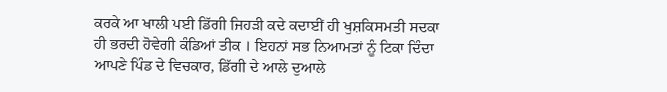ਕਰਕੇ ਆ ਖਾਲੀ ਪਈ ਡਿੱਗੀ ਜਿਹੜੀ ਕਦੇ ਕਦਾਈਂ ਹੀ ਖੁਸ਼ਕਿਸਮਤੀ ਸਦਕਾ ਹੀ ਭਰਦੀ ਹੋਵੇਗੀ ਕੰਡਿਆਂ ਤੀਕ । ਇਹਨਾਂ ਸਭ ਨਿਆਮਤਾਂ ਨੂੰ ਟਿਕਾ ਦਿੰਦਾ ਆਪਣੇ ਪਿੰਡ ਦੇ ਵਿਚਕਾਰ, ਡਿੱਗੀ ਦੇ ਆਲੇ ਦੁਆਲੇ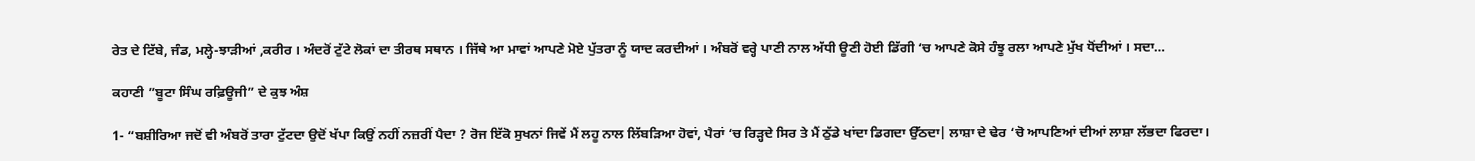ਰੇਤ ਦੇ ਟਿੱਬੇ, ਜੰਡ, ਮਲ੍ਹੇ-ਝਾੜੀਆਂ ,ਕਰੀਰ । ਅੰਦਰੋਂ ਟੁੱਟੇ ਲੋਕਾਂ ਦਾ ਤੀਰਥ ਸਥਾਨ । ਜਿੱਥੇ ਆ ਮਾਵਾਂ ਆਪਣੇ ਮੋਏ ਪੁੱਤਰਾ ਨੂੰ ਯਾਦ ਕਰਦੀਆਂ । ਅੰਬਰੋਂ ਵਰ੍ਹੇ ਪਾਣੀ ਨਾਲ ਅੱਧੀ ਊਣੀ ਹੋਈ ਡਿੱਗੀ ‘ਚ ਆਪਣੇ ਕੋਸੇ ਹੰਝੂ ਰਲਾ ਆਪਣੇ ਮੁੱਖ ਧੋਂਦੀਆਂ । ਸਦਾ…

ਕਹਾਣੀ ”ਬੂਟਾ ਸਿੰਘ ਰਫ਼ਿਊਜੀ” ਦੇ ਕੁਝ ਅੰਸ਼

1- “ਬਸ਼ੀਰਿਆ ਜਦੋਂ ਵੀ ਅੰਬਰੋਂ ਤਾਰਾ ਟੁੱਟਦਾ ਉਦੋਂ ਖੱਪਾ ਕਿਉਂ ਨਹੀਂ ਨਜ਼ਰੀਂ ਪੈਦਾ ? ਰੋਜ ਇੱਕੋ ਸੁਖਨਾਂ ਜਿਵੇਂ ਮੈਂ ਲਹੂ ਨਾਲ ਲਿੱਬੜਿਆ ਹੋਵਾਂ, ਪੈਰਾਂ ‘ਚ ਰਿੜ੍ਹਦੇ ਸਿਰ ਤੇ ਮੈਂ ਠੁੱਡੇ ਖਾਂਦਾ ਡਿਗਦਾ ਉੱਠਦਾ| ਲਾਸ਼ਾ ਦੇ ਢੇਰ ‘ਚੋ ਆਪਣਿਆਂ ਦੀਆਂ ਲਾਸ਼ਾ ਲੱਭਦਾ ਫਿਰਦਾ।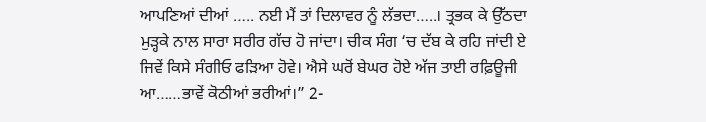ਆਪਣਿਆਂ ਦੀਆਂ ….. ਨਈ ਮੈਂ ਤਾਂ ਦਿਲਾਵਰ ਨੂੰ ਲੱਭਦਾ…..। ਤ੍ਰਭਕ ਕੇ ਉੱਠਦਾ ਮੁੜ੍ਹਕੇ ਨਾਲ ਸਾਰਾ ਸਰੀਰ ਗੱਚ ਹੋ ਜਾਂਦਾ। ਚੀਕ ਸੰਗ ‘ਚ ਦੱਬ ਕੇ ਰਹਿ ਜਾਂਦੀ ਏ ਜਿਵੇਂ ਕਿਸੇ ਸੰਗੀਓ ਫੜਿਆ ਹੋਵੇ। ਐਸੇ ਘਰੋਂ ਬੇਘਰ ਹੋਏ ਅੱਜ ਤਾਈ ਰਫ਼ਿਊਜੀ ਆ……ਭਾਵੇਂ ਕੋਠੀਆਂ ਭਰੀਆਂ।” 2-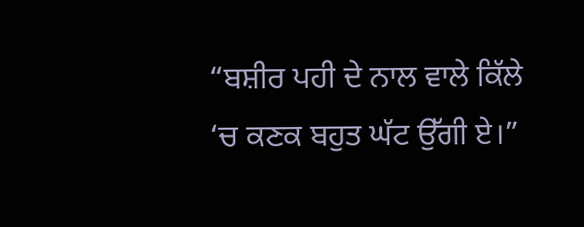“ਬਸ਼ੀਰ ਪਹੀ ਦੇ ਨਾਲ ਵਾਲੇ ਕਿੱਲੇ ‘ਚ ਕਣਕ ਬਹੁਤ ਘੱਟ ਉੱਗੀ ਏ।”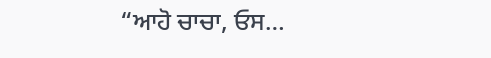“ਆਹੋ ਚਾਚਾ, ਓਸ…